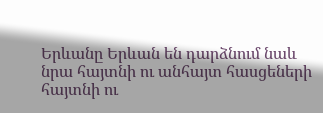Երևանը Երևան են դարձնում նաև նրա հայտնի ու անհայտ հասցեների հայտնի ու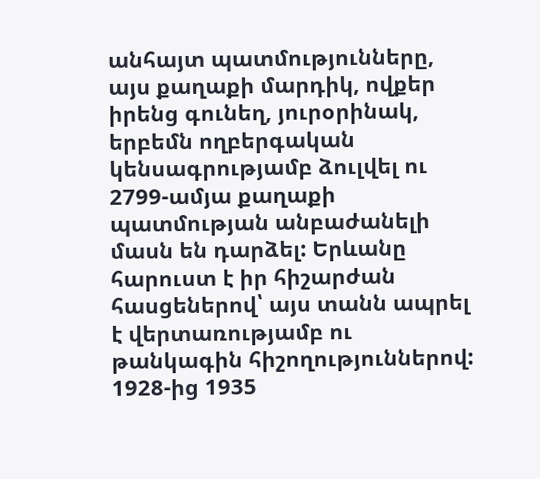անհայտ պատմությունները, այս քաղաքի մարդիկ, ովքեր իրենց գունեղ, յուրօրինակ, երբեմն ողբերգական կենսագրությամբ ձուլվել ու 2799-ամյա քաղաքի պատմության անբաժանելի մասն են դարձել: Երևանը հարուստ է իր հիշարժան հասցեներով՝ այս տանն ապրել է վերտառությամբ ու թանկագին հիշողություններով:
1928-ից 1935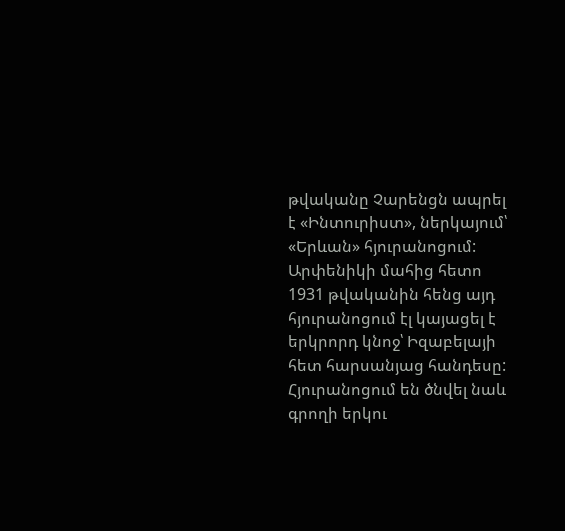թվականը Չարենցն ապրել է «Ինտուրիստ», ներկայում՝ «Երևան» հյուրանոցում: Արփենիկի մահից հետո 1931 թվականին հենց այդ հյուրանոցում էլ կայացել է երկրորդ կնոջ՝ Իզաբելայի հետ հարսանյաց հանդեսը: Հյուրանոցում են ծնվել նաև գրողի երկու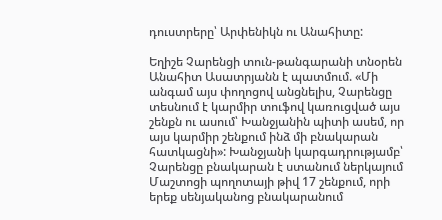դուստրերը՝ Արփենիկն ու Անահիտը:

Եղիշե Չարենցի տուն-թանգարանի տնօրեն Անահիտ Ասատրյանն է պատմում. «Մի անգամ այս փողոցով անցնելիս, Չարենցը տեսնում է կարմիր տուֆով կառուցված այս շենքն ու ասում՝ Խանջյանին պիտի ասեմ, որ այս կարմիր շենքում ինձ մի բնակարան հատկացնի»: Խանջյանի կարգադրությամբ՝ Չարենցը բնակարան է ստանում ներկայում Մաշտոցի պողոտայի թիվ 17 շենքում, որի երեք սենյականոց բնակարանում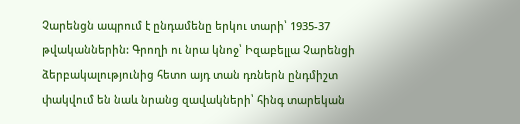Չարենցն ապրում է ընդամենը երկու տարի՝ 1935-37 թվականներին: Գրողի ու նրա կնոջ՝ Իզաբելլա Չարենցի ձերբակալությունից հետո այդ տան դռներն ընդմիշտ փակվում են նաև նրանց զավակների՝ հինգ տարեկան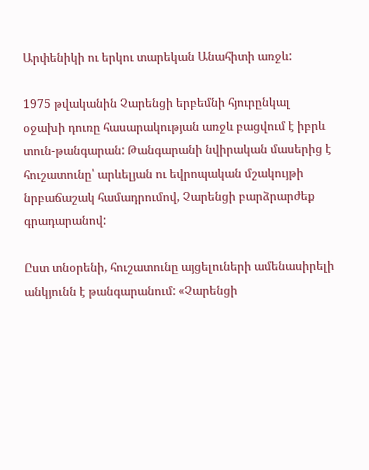Արփենիկի ու երկու տարեկան Անահիտի առջև:

1975 թվականին Չարենցի երբեմնի հյուրընկալ օջախի դուռը հասարակության առջև բացվում է իբրև տուն-թանգարան: Թանգարանի նվիրական մասերից է հուշատունը՝ արևելյան ու եվրոպական մշակույթի նրբաճաշակ համադրումով, Չարենցի բարձրարժեք գրադարանով:

Ըստ տնօրենի, հուշատունը այցելուների ամենասիրելի անկյունն է թանգարանում: «Չարենցի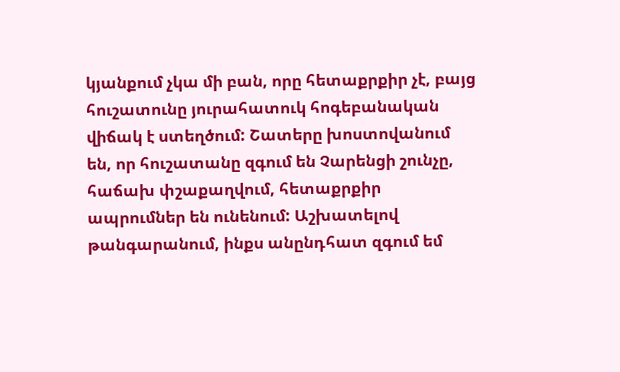կյանքում չկա մի բան, որը հետաքրքիր չէ, բայց հուշատունը յուրահատուկ հոգեբանական վիճակ է ստեղծում: Շատերը խոստովանում են, որ հուշատանը զգում են Չարենցի շունչը, հաճախ փշաքաղվում, հետաքրքիր ապրումներ են ունենում: Աշխատելով թանգարանում, ինքս անընդհատ զգում եմ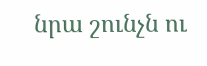նրա շունչն ու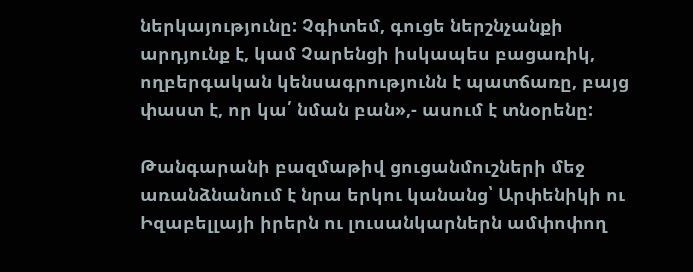ներկայությունը: Չգիտեմ, գուցե ներշնչանքի արդյունք է, կամ Չարենցի իսկապես բացառիկ, ողբերգական կենսագրությունն է պատճառը, բայց փաստ է, որ կա՛ նման բան»,- ասում է տնօրենը:

Թանգարանի բազմաթիվ ցուցանմուշների մեջ առանձնանում է նրա երկու կանանց՝ Արփենիկի ու Իզաբելլայի իրերն ու լուսանկարներն ամփոփող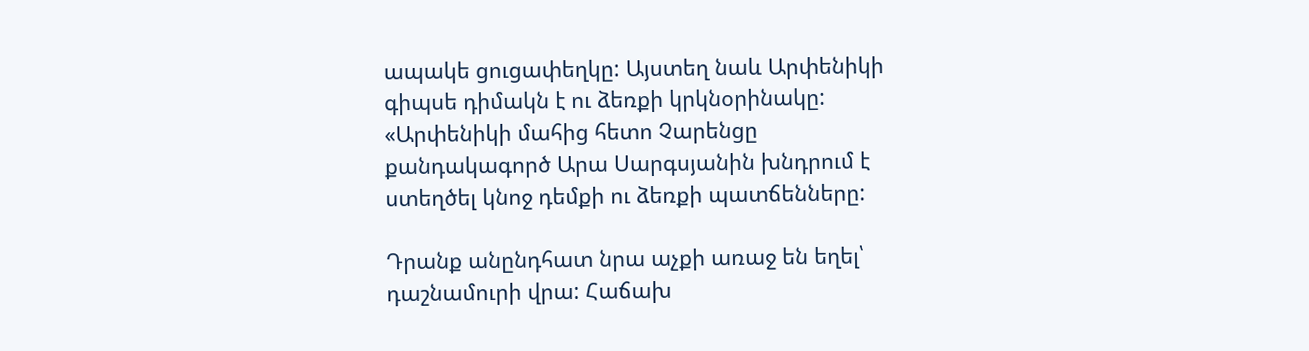ապակե ցուցափեղկը: Այստեղ նաև Արփենիկի գիպսե դիմակն է ու ձեռքի կրկնօրինակը: «Արփենիկի մահից հետո Չարենցը քանդակագործ Արա Սարգսյանին խնդրում է ստեղծել կնոջ դեմքի ու ձեռքի պատճենները:

Դրանք անընդհատ նրա աչքի առաջ են եղել՝ դաշնամուրի վրա: Հաճախ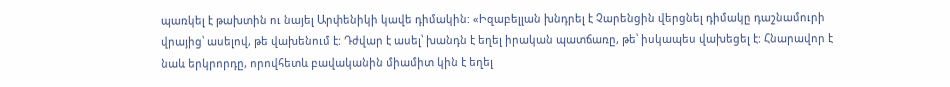պառկել է թախտին ու նայել Արփենիկի կավե դիմակին: «Իզաբելլան խնդրել է Չարենցին վերցնել դիմակը դաշնամուրի վրայից՝ ասելով, թե վախենում է: Դժվար է ասել՝ խանդն է եղել իրական պատճառը, թե՝ իսկապես վախեցել է: Հնարավոր է նաև երկրորդը, որովհետև բավականին միամիտ կին է եղել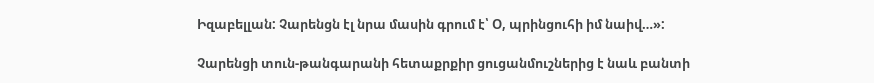Իզաբելլան: Չարենցն էլ նրա մասին գրում է՝ Օ, պրինցուհի իմ նաիվ…»:

Չարենցի տուն-թանգարանի հետաքրքիր ցուցանմուշներից է նաև բանտի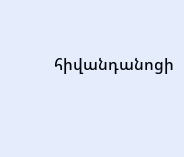հիվանդանոցի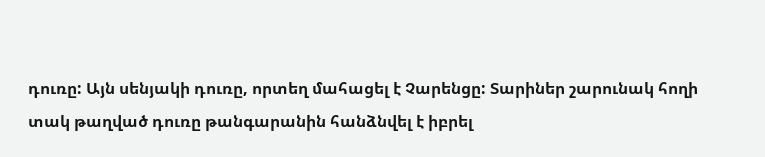դուռը: Այն սենյակի դուռը, որտեղ մահացել է Չարենցը: Տարիներ շարունակ հողի տակ թաղված դուռը թանգարանին հանձնվել է իբրել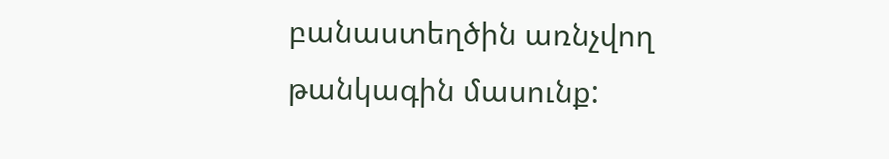բանաստեղծին առնչվող թանկագին մասունք: